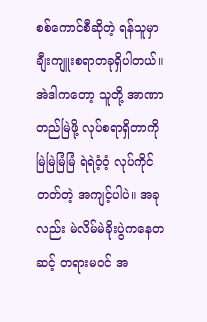စစ်ကောင်စီဆိုတဲ့ ရန်သူမှာ ချီးကျူးစရာတခုရှိပါတယ်။ အဲဒါကတော့ သူတို့ အာဏာတည်မြဲဖို့ လုပ်စရာရှိတာကို မြဲမြဲမြံမြံ ရဲရဲဝံ့ဝံ့ လုပ်ကိုင်တတ်တဲ့ အကျင့်ပါပဲ။ အခုလည်း မဲလိမ်မဲခိုးပွဲကနေတဆင့် တရားမဝင် အ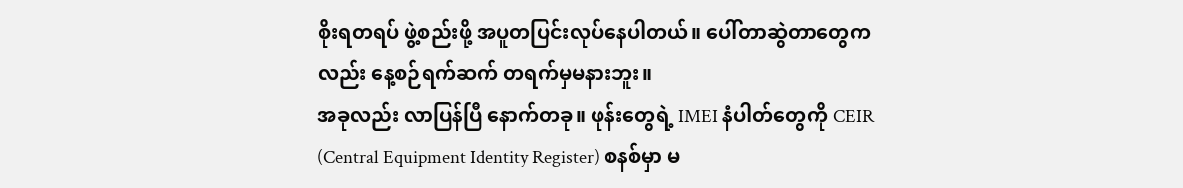စိုးရတရပ် ဖွဲ့စည်းဖို့ အပူတပြင်းလုပ်နေပါတယ်။ ပေါ်တာဆွဲတာတွေကလည်း နေ့စဉ်ရက်ဆက် တရက်မှမနားဘူး။
အခုလည်း လာပြန်ပြီ နောက်တခု။ ဖုန်းတွေရဲ့ IMEI နံပါတ်တွေကို CEIR (Central Equipment Identity Register) စနစ်မှာ မ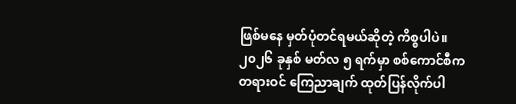ဖြစ်မနေ မှတ်ပုံတင်ရမယ်ဆိုတဲ့ ကိစ္စပါပဲ။ ၂၀၂၆ ခုနှစ် မတ်လ ၅ ရက်မှာ စစ်ကောင်စီက တရားဝင် ကြေညာချက် ထုတ်ပြန်လိုက်ပါ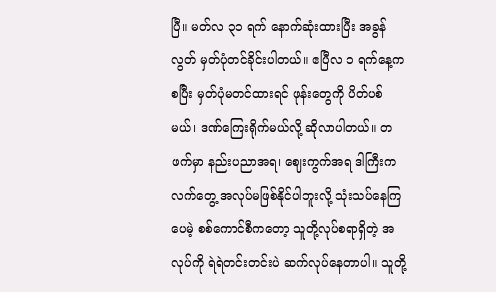ပြီ။ မတ်လ ၃၁ ရက် နောက်ဆုံးထားပြီး အခွန်လွတ် မှတ်ပုံတင်ခိုင်းပါတယ်။ ဧပြီလ ၁ ရက်နေ့ကစပြီး မှတ်ပုံမတင်ထားရင် ဖုန်းတွေကို ပိတ်ပစ်မယ်၊ ဒဏ်ကြေးရိုက်မယ်လို့ ဆိုလာပါတယ်။ တဖက်မှာ နည်းပညာအရ၊ ဈေးကွက်အရ ဒါကြီးက လက်တွေ့ အလုပ်မဖြစ်နိုင်ပါဘူးလို့ သုံးသပ်နေကြပေမဲ့ စစ်ကောင်စီကတော့ သူတို့လုပ်စရာရှိတဲ့ အလုပ်ကို ရဲရဲတင်းတင်းပဲ ဆက်လုပ်နေတာပါ။ သူတို့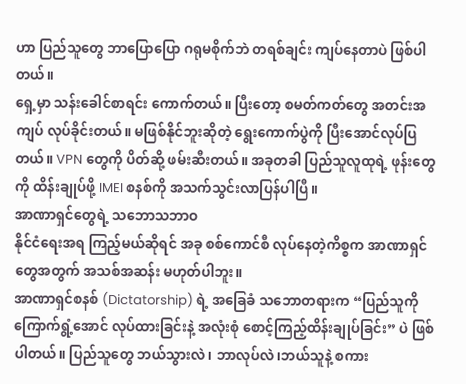ဟာ ပြည်သူတွေ ဘာပြောပြော ဂရုမစိုက်ဘဲ တရစ်ချင်း ကျပ်နေတာပဲ ဖြစ်ပါတယ်။
ရှေ့မှာ သန်းခေါင်စာရင်း ကောက်တယ်။ ပြီးတော့ စမတ်ကတ်တွေ အတင်းအကျပ် လုပ်ခိုင်းတယ်။ မဖြစ်နိုင်ဘူးဆိုတဲ့ ရွေးကောက်ပွဲကို ပြီးအောင်လုပ်ပြတယ်။ VPN တွေကို ပိတ်ဆို့ ဖမ်းဆီးတယ်။ အခုတခါ ပြည်သူလူထုရဲ့ ဖုန်းတွေကို ထိန်းချုပ်ဖို့ IMEI စနစ်ကို အသက်သွင်းလာပြန်ပါပြီ။
အာဏာရှင်တွေရဲ့ သဘောသဘာဝ
နိုင်ငံရေးအရ ကြည့်မယ်ဆိုရင် အခု စစ်ကောင်စီ လုပ်နေတဲ့ကိစ္စက အာဏာရှင်တွေအတွက် အသစ်အဆန်း မဟုတ်ပါဘူး။
အာဏာရှင်စနစ် (Dictatorship) ရဲ့ အခြေခံ သဘောတရားက “ပြည်သူကို ကြောက်ရွံ့အောင် လုပ်ထားခြင်းနဲ့ အလုံးစုံ စောင့်ကြည့်ထိန်းချုပ်ခြင်း” ပဲ ဖြစ်ပါတယ်။ ပြည်သူတွေ ဘယ်သွားလဲ၊ ဘာလုပ်လဲ၊ဘယ်သူနဲ့ စကား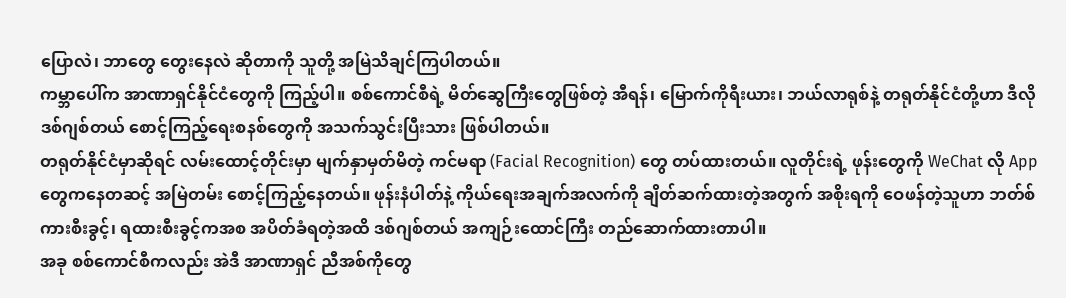ပြောလဲ၊ ဘာတွေ တွေးနေလဲ ဆိုတာကို သူတို့ အမြဲသိချင်ကြပါတယ်။
ကမ္ဘာပေါ်က အာဏာရှင်နိုင်ငံတွေကို ကြည့်ပါ။ စစ်ကောင်စီရဲ့ မိတ်ဆွေကြီးတွေဖြစ်တဲ့ အီရန်၊ မြောက်ကိုရီးယား၊ ဘယ်လာရုစ်နဲ့ တရုတ်နိုင်ငံတို့ဟာ ဒီလို ဒစ်ဂျစ်တယ် စောင့်ကြည့်ရေးစနစ်တွေကို အသက်သွင်းပြီးသား ဖြစ်ပါတယ်။
တရုတ်နိုင်ငံမှာဆိုရင် လမ်းထောင့်တိုင်းမှာ မျက်နှာမှတ်မိတဲ့ ကင်မရာ (Facial Recognition) တွေ တပ်ထားတယ်။ လူတိုင်းရဲ့ ဖုန်းတွေကို WeChat လို App တွေကနေတဆင့် အမြဲတမ်း စောင့်ကြည့်နေတယ်။ ဖုန်းနံပါတ်နဲ့ ကိုယ်ရေးအချက်အလက်ကို ချိတ်ဆက်ထားတဲ့အတွက် အစိုးရကို ဝေဖန်တဲ့သူဟာ ဘတ်စ်ကားစီးခွင့်၊ ရထားစီးခွင့်ကအစ အပိတ်ခံရတဲ့အထိ ဒစ်ဂျစ်တယ် အကျဉ်းထောင်ကြီး တည်ဆောက်ထားတာပါ။
အခု စစ်ကောင်စီကလည်း အဲဒီ အာဏာရှင် ညီအစ်ကိုတွေ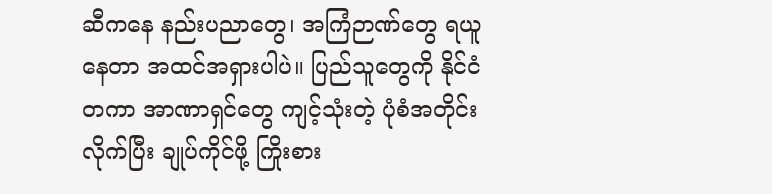ဆီကနေ နည်းပညာတွေ၊ အကြံဉာဏ်တွေ ရယူနေတာ အထင်အရှားပါပဲ။ ပြည်သူတွေကို နိုင်ငံတကာ အာဏာရှင်တွေ ကျင့်သုံးတဲ့ ပုံစံအတိုင်း လိုက်ပြီး ချုပ်ကိုင်ဖို့ ကြိုးစား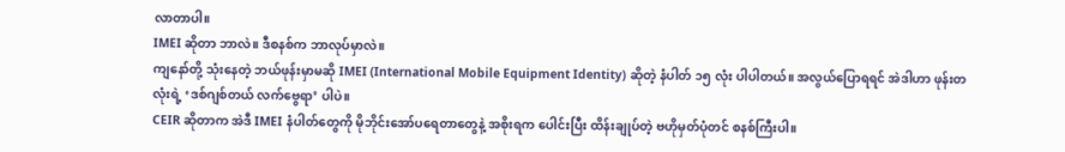လာတာပါ။
IMEI ဆိုတာ ဘာလဲ။ ဒီစနစ်က ဘာလုပ်မှာလဲ။
ကျနော်တို့ သုံးနေတဲ့ ဘယ်ဖုန်းမှာမဆို IMEI (International Mobile Equipment Identity) ဆိုတဲ့ နံပါတ် ၁၅ လုံး ပါပါတယ်။ အလွယ်ပြောရရင် အဲဒါဟာ ဖုန်းတလုံးရဲ့ ‘ဒစ်ဂျစ်တယ် လက်ဗွေရာ’ ပါပဲ။
CEIR ဆိုတာက အဲဒီ IMEI နံပါတ်တွေကို မိုဘိုင်းအော်ပရေတာတွေနဲ့ အစိုးရက ပေါင်းပြီး ထိန်းချုပ်တဲ့ ဗဟိုမှတ်ပုံတင် စနစ်ကြီးပါ။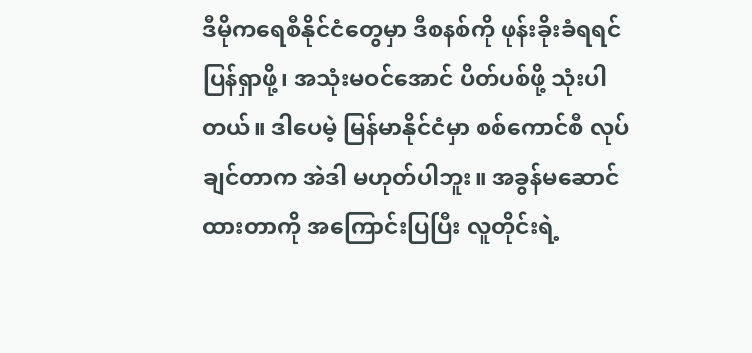ဒီမိုကရေစီနိုင်ငံတွေမှာ ဒီစနစ်ကို ဖုန်းခိုးခံရရင် ပြန်ရှာဖို့၊ အသုံးမဝင်အောင် ပိတ်ပစ်ဖို့ သုံးပါတယ်။ ဒါပေမဲ့ မြန်မာနိုင်ငံမှာ စစ်ကောင်စီ လုပ်ချင်တာက အဲဒါ မဟုတ်ပါဘူး။ အခွန်မဆောင်ထားတာကို အကြောင်းပြပြီး လူတိုင်းရဲ့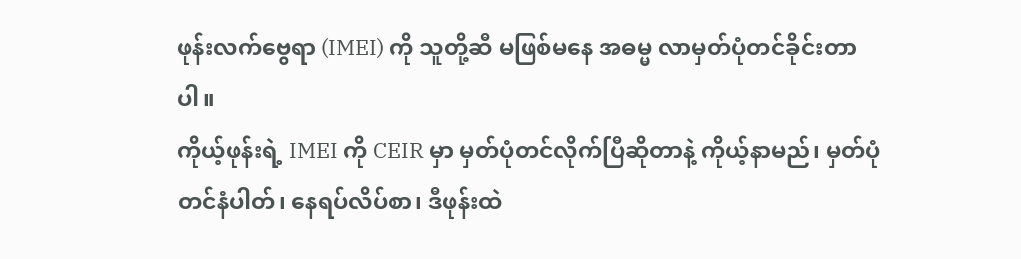ဖုန်းလက်ဗွေရာ (IMEI) ကို သူတို့ဆီ မဖြစ်မနေ အဓမ္မ လာမှတ်ပုံတင်ခိုင်းတာပါ။
ကိုယ့်ဖုန်းရဲ့ IMEI ကို CEIR မှာ မှတ်ပုံတင်လိုက်ပြီဆိုတာနဲ့ ကိုယ့်နာမည်၊ မှတ်ပုံတင်နံပါတ်၊ နေရပ်လိပ်စာ၊ ဒီဖုန်းထဲ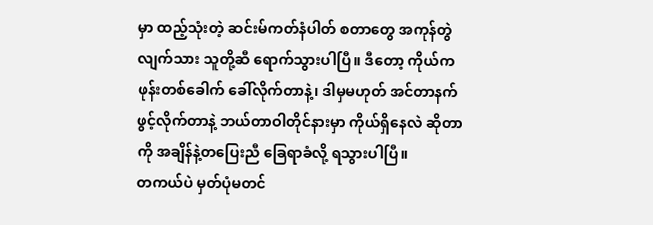မှာ ထည့်သုံးတဲ့ ဆင်းမ်ကတ်နံပါတ် စတာတွေ အကုန်တွဲလျက်သား သူတို့ဆီ ရောက်သွားပါပြီ။ ဒီတော့ ကိုယ်က ဖုန်းတစ်ခေါက် ခေါ်လိုက်တာနဲ့၊ ဒါမှမဟုတ် အင်တာနက် ဖွင့်လိုက်တာနဲ့ ဘယ်တာဝါတိုင်နားမှာ ကိုယ်ရှိနေလဲ ဆိုတာကို အချိန်နဲ့တပြေးညီ ခြေရာခံလို့ ရသွားပါပြီ။
တကယ်ပဲ မှတ်ပုံမတင်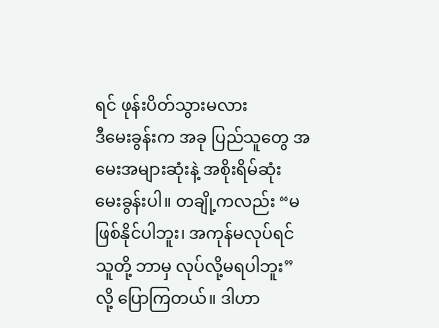ရင် ဖုန်းပိတ်သွားမလား
ဒီမေးခွန်းက အခု ပြည်သူတွေ အမေးအများဆုံးနဲ့ အစိုးရိမ်ဆုံး မေးခွန်းပါ။ တချို့ကလည်း “မဖြစ်နိုင်ပါဘူး၊ အကုန်မလုပ်ရင် သူတို့ ဘာမှ လုပ်လို့မရပါဘူး” လို့ ပြောကြတယ်။ ဒါဟာ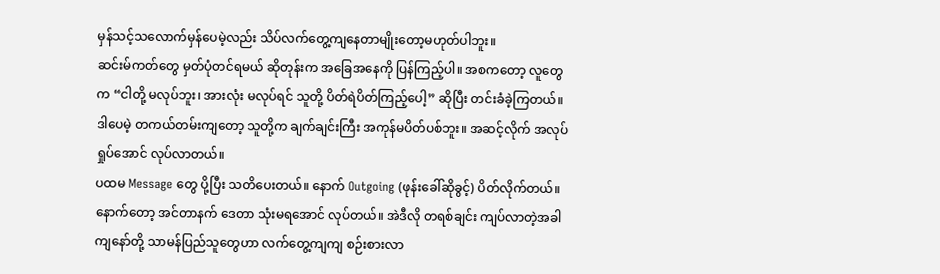မှန်သင့်သလောက်မှန်ပေမဲ့လည်း သိပ်လက်တွေ့ကျနေတာမျိုးတော့မဟုတ်ပါဘူး။
ဆင်းမ်ကတ်တွေ မှတ်ပုံတင်ရမယ် ဆိုတုန်းက အခြေအနေကို ပြန်ကြည့်ပါ။ အစကတော့ လူတွေက “ငါတို့ မလုပ်ဘူး၊ အားလုံး မလုပ်ရင် သူတို့ ပိတ်ရဲပိတ်ကြည့်ပေါ့” ဆိုပြီး တင်းခံခဲ့ကြတယ်။ ဒါပေမဲ့ တကယ်တမ်းကျတော့ သူတို့က ချက်ချင်းကြီး အကုန်မပိတ်ပစ်ဘူး။ အဆင့်လိုက် အလုပ်ရှုပ်အောင် လုပ်လာတယ်။
ပထမ Message တွေ ပို့ပြီး သတိပေးတယ်။ နောက် Outgoing (ဖုန်းခေါ်ဆိုခွင့်) ပိတ်လိုက်တယ်။ နောက်တော့ အင်တာနက် ဒေတာ သုံးမရအောင် လုပ်တယ်။ အဲဒီလို တရစ်ချင်း ကျပ်လာတဲ့အခါ ကျနော်တို့ သာမန်ပြည်သူတွေဟာ လက်တွေ့ကျကျ စဉ်းစားလာ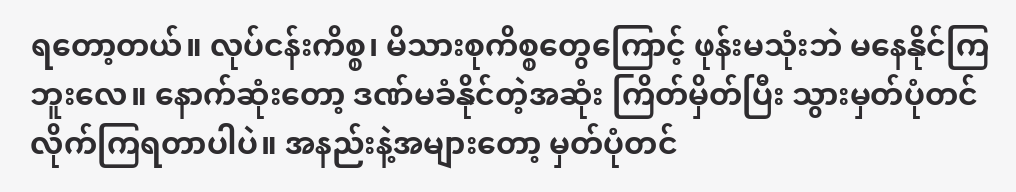ရတော့တယ်။ လုပ်ငန်းကိစ္စ၊ မိသားစုကိစ္စတွေကြောင့် ဖုန်းမသုံးဘဲ မနေနိုင်ကြဘူးလေ။ နောက်ဆုံးတော့ ဒဏ်မခံနိုင်တဲ့အဆုံး ကြိတ်မှိတ်ပြီး သွားမှတ်ပုံတင်လိုက်ကြရတာပါပဲ။ အနည်းနဲ့အများတော့ မှတ်ပုံတင်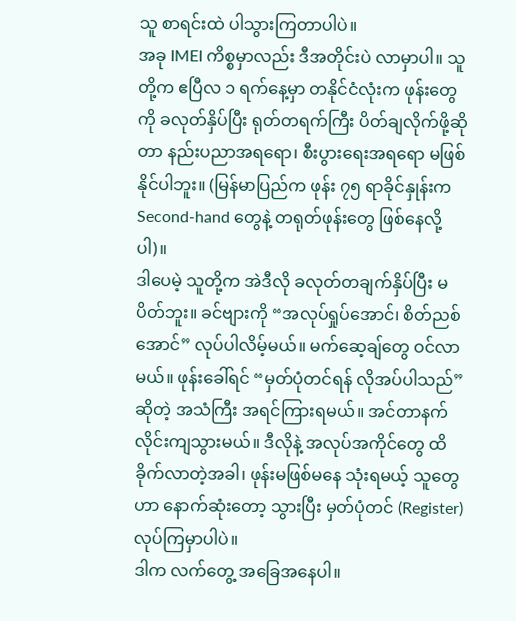သူ စာရင်းထဲ ပါသွားကြတာပါပဲ။
အခု IMEI ကိစ္စမှာလည်း ဒီအတိုင်းပဲ လာမှာပါ။ သူတို့က ဧပြီလ ၁ ရက်နေ့မှာ တနိုင်ငံလုံးက ဖုန်းတွေကို ခလုတ်နှိပ်ပြီး ရုတ်တရက်ကြီး ပိတ်ချလိုက်ဖို့ဆိုတာ နည်းပညာအရရော၊ စီးပွားရေးအရရော မဖြစ်နိုင်ပါဘူး။ (မြန်မာပြည်က ဖုန်း ၇၅ ရာခိုင်နှုန်းက Second-hand တွေနဲ့ တရုတ်ဖုန်းတွေ ဖြစ်နေလို့ပါ)။
ဒါပေမဲ့ သူတို့က အဲဒီလို ခလုတ်တချက်နှိပ်ပြီး မပိတ်ဘူး။ ခင်ဗျားကို “အလုပ်ရှုပ်အောင်၊ စိတ်ညစ်အောင်” လုပ်ပါလိမ့်မယ်။ မက်ဆေ့ချ်တွေ ဝင်လာမယ်။ ဖုန်းခေါ်ရင် “မှတ်ပုံတင်ရန် လိုအပ်ပါသည်” ဆိုတဲ့ အသံကြီး အရင်ကြားရမယ်။ အင်တာနက်လိုင်းကျသွားမယ်။ ဒီလိုနဲ့ အလုပ်အကိုင်တွေ ထိခိုက်လာတဲ့အခါ၊ ဖုန်းမဖြစ်မနေ သုံးရမယ့် သူတွေဟာ နောက်ဆုံးတော့ သွားပြီး မှတ်ပုံတင် (Register) လုပ်ကြမှာပါပဲ။
ဒါက လက်တွေ့ အခြေအနေပါ။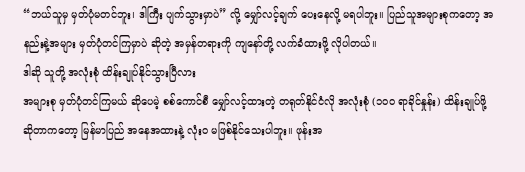“ဘယ်သူမှ မှတ်ပုံမတင်ဘူး၊ ဒါကြီး ပျက်သွားမှာပဲ” လို့ မျှော်လင့်ချက် ပေးနေလို့ မရပါဘူး။ ပြည်သူအများစုကတော့ အနည်းနဲ့အများ မှတ်ပုံတင်ကြမှာပဲ ဆိုတဲ့ အမှန်တရားကို ကျနော်တို့ လက်ခံထားဖို့ လိုပါတယ်။
ဒါဆို သူတို့ အလုံးစုံ ထိန်းချုပ်နိုင်သွားပြီလား
အများစု မှတ်ပုံတင်ကြမယ် ဆိုပေမဲ့ စစ်ကောင်စီ မျှော်လင့်ထားတဲ့ တရုတ်နိုင်ငံလို အလုံးစုံ (၁၀၀ ရာခိုင်နှုန်း) ထိန်းချုပ်ဖို့ဆိုတာကတော့ မြန်မာပြည် အနေအထားနဲ့ လုံးဝ မဖြစ်နိုင်သေးပါဘူး။ ဖုန်းအ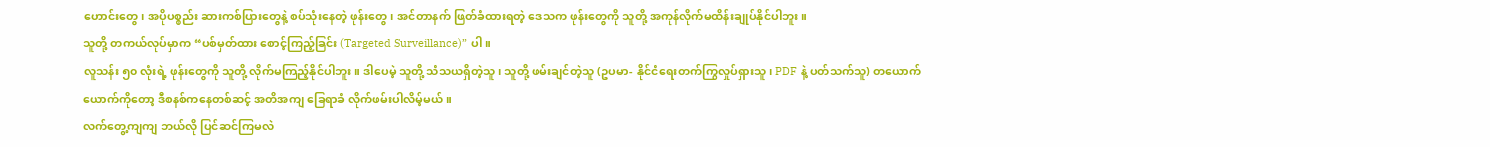ဟောင်းတွေ၊ အပိုပစ္စည်း ဆားကစ်ပြားတွေနဲ့ စပ်သုံးနေတဲ့ ဖုန်းတွေ၊ အင်တာနက် ဖြတ်ခံထားရတဲ့ ဒေသက ဖုန်းတွေကို သူတို့ အကုန်လိုက်မထိန်းချုပ်နိုင်ပါဘူး။
သူတို့ တကယ်လုပ်မှာက “ပစ်မှတ်ထား စောင့်ကြည့်ခြင်း (Targeted Surveillance)” ပါ။
လူသန်း ၅၀ လုံးရဲ့ ဖုန်းတွေကို သူတို့ လိုက်မကြည့်နိုင်ပါဘူး။ ဒါပေမဲ့ သူတို့ သံသယရှိတဲ့သူ၊ သူတို့ ဖမ်းချင်တဲ့သူ (ဥပမာ- နိုင်ငံရေးတက်ကြွလှုပ်ရှားသူ၊ PDF နဲ့ ပတ်သက်သူ) တယောက်ယောက်ကိုတော့ ဒီစနစ်ကနေတစ်ဆင့် အတိအကျ ခြေရာခံ လိုက်ဖမ်းပါလိမ့်မယ်။
လက်တွေ့ကျကျ ဘယ်လို ပြင်ဆင်ကြမလဲ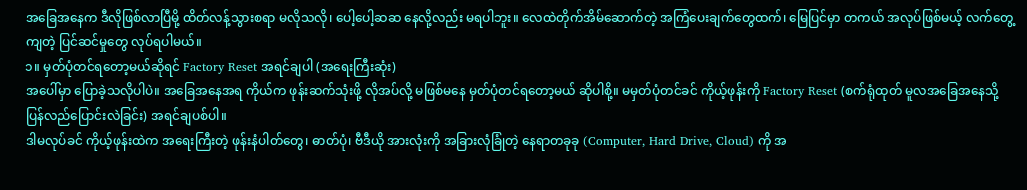အခြေအနေက ဒီလိုဖြစ်လာပြီမို့ ထိတ်လန့်သွားစရာ မလိုသလို၊ ပေါ့ပေါ့ဆဆ နေလို့လည်း မရပါဘူး။ လေထဲတိုက်အိမ်ဆောက်တဲ့ အကြံပေးချက်တွေထက်၊ မြေပြင်မှာ တကယ် အလုပ်ဖြစ်မယ့် လက်တွေ့ကျတဲ့ ပြင်ဆင်မှုတွေ လုပ်ရပါမယ်။
၁။ မှတ်ပုံတင်ရတော့မယ်ဆိုရင် Factory Reset အရင်ချပါ (အရေးကြီးဆုံး)
အပေါ်မှာ ပြောခဲ့သလိုပါပဲ။ အခြေအနေအရ ကိုယ်က ဖုန်းဆက်သုံးဖို့ လိုအပ်လို့ မဖြစ်မနေ မှတ်ပုံတင်ရတော့မယ် ဆိုပါစို့။ မမှတ်ပုံတင်ခင် ကိုယ့်ဖုန်းကို Factory Reset (စက်ရုံထုတ် မူလအခြေအနေသို့ ပြန်လည်ပြောင်းလဲခြင်း) အရင်ချပစ်ပါ။
ဒါမလုပ်ခင် ကိုယ့်ဖုန်းထဲက အရေးကြီးတဲ့ ဖုန်းနံပါတ်တွေ၊ ဓာတ်ပုံ၊ ဗီဒီယို အားလုံးကို အခြားလုံခြုံတဲ့ နေရာတခုခု (Computer, Hard Drive, Cloud) ကို အ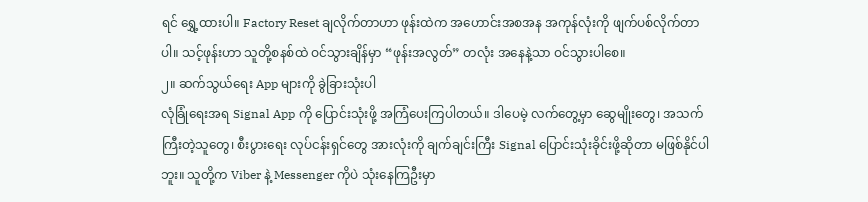ရင် ရွှေ့ထားပါ။ Factory Reset ချလိုက်တာဟာ ဖုန်းထဲက အဟောင်းအစအန အကုန်လုံးကို ဖျက်ပစ်လိုက်တာပါ။ သင့်ဖုန်းဟာ သူတို့စနစ်ထဲ ဝင်သွားချိန်မှာ “ဖုန်းအလွတ်” တလုံး အနေနဲ့သာ ဝင်သွားပါစေ။
၂။ ဆက်သွယ်ရေး App များကို ခွဲခြားသုံးပါ
လုံခြုံရေးအရ Signal App ကို ပြောင်းသုံးဖို့ အကြံပေးကြပါတယ်။ ဒါပေမဲ့ လက်တွေ့မှာ ဆွေမျိုးတွေ၊ အသက်ကြီးတဲ့သူတွေ၊ စီးပွားရေး လုပ်ငန်းရှင်တွေ အားလုံးကို ချက်ချင်းကြီး Signal ပြောင်းသုံးခိုင်းဖို့ဆိုတာ မဖြစ်နိုင်ပါဘူး။ သူတို့က Viber နဲ့ Messenger ကိုပဲ သုံးနေကြဦးမှာ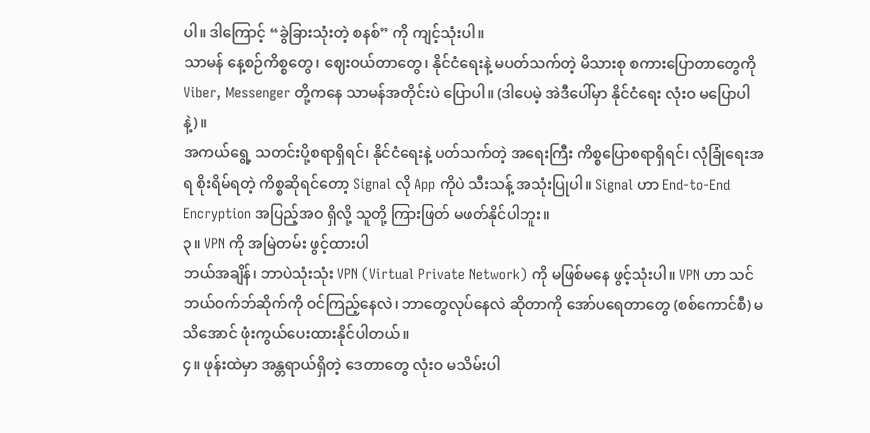ပါ။ ဒါကြောင့် “ခွဲခြားသုံးတဲ့ စနစ်” ကို ကျင့်သုံးပါ။
သာမန် နေ့စဉ်ကိစ္စတွေ၊ ဈေးဝယ်တာတွေ၊ နိုင်ငံရေးနဲ့ မပတ်သက်တဲ့ မိသားစု စကားပြောတာတွေကို Viber, Messenger တို့ကနေ သာမန်အတိုင်းပဲ ပြောပါ။ (ဒါပေမဲ့ အဲဒီပေါ်မှာ နိုင်ငံရေး လုံးဝ မပြောပါနဲ့)။
အကယ်ရွေ့ သတင်းပို့စရာရှိရင်၊ နိုင်ငံရေးနဲ့ ပတ်သက်တဲ့ အရေးကြီး ကိစ္စပြောစရာရှိရင်၊ လုံခြုံရေးအရ စိုးရိမ်ရတဲ့ ကိစ္စဆိုရင်တော့ Signal လို App ကိုပဲ သီးသန့် အသုံးပြုပါ။ Signal ဟာ End-to-End Encryption အပြည့်အဝ ရှိလို့ သူတို့ ကြားဖြတ် မဖတ်နိုင်ပါဘူး။
၃။ VPN ကို အမြဲတမ်း ဖွင့်ထားပါ
ဘယ်အချိန်၊ ဘာပဲသုံးသုံး VPN (Virtual Private Network) ကို မဖြစ်မနေ ဖွင့်သုံးပါ။ VPN ဟာ သင်ဘယ်ဝက်ဘ်ဆိုက်ကို ဝင်ကြည့်နေလဲ၊ ဘာတွေလုပ်နေလဲ ဆိုတာကို အော်ပရေတာတွေ (စစ်ကောင်စီ) မသိအောင် ဖုံးကွယ်ပေးထားနိုင်ပါတယ်။
၄။ ဖုန်းထဲမှာ အန္တရာယ်ရှိတဲ့ ဒေတာတွေ လုံးဝ မသိမ်းပါ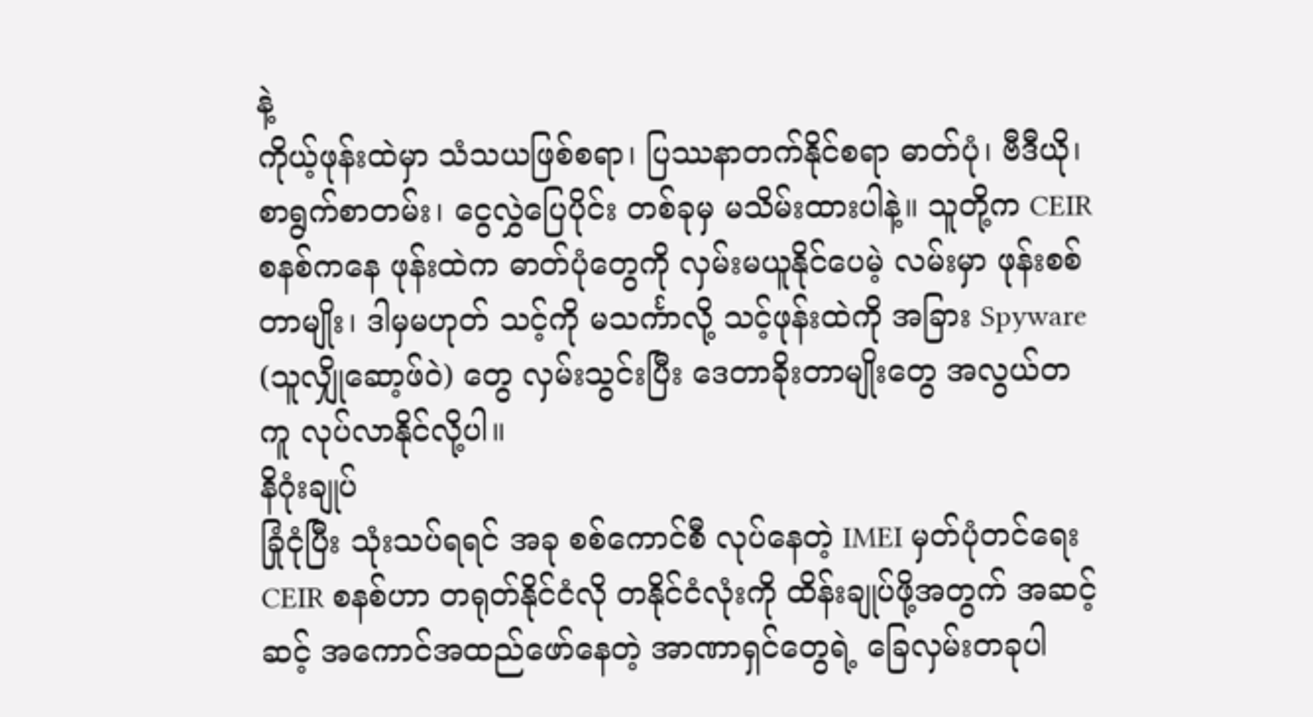နဲ့
ကိုယ့်ဖုန်းထဲမှာ သံသယဖြစ်စရာ၊ ပြဿနာတက်နိုင်စရာ ဓာတ်ပုံ၊ ဗီဒီယို၊ စာရွက်စာတမ်း၊ ငွေလွှဲပြေပိုင်း တစ်ခုမှ မသိမ်းထားပါနဲ့။ သူတို့က CEIR စနစ်ကနေ ဖုန်းထဲက ဓာတ်ပုံတွေကို လှမ်းမယူနိုင်ပေမဲ့ လမ်းမှာ ဖုန်းစစ်တာမျိုး၊ ဒါမှမဟုတ် သင့်ကို မသင်္ကာလို့ သင့်ဖုန်းထဲကို အခြား Spyware (သူလျှိုဆော့ဖ်ဝဲ) တွေ လှမ်းသွင်းပြီး ဒေတာခိုးတာမျိုးတွေ အလွယ်တကူ လုပ်လာနိုင်လို့ပါ။
နိဂုံးချုပ်
ခြုံငုံပြီး သုံးသပ်ရရင် အခု စစ်ကောင်စီ လုပ်နေတဲ့ IMEI မှတ်ပုံတင်ရေး CEIR စနစ်ဟာ တရုတ်နိုင်ငံလို တနိုင်ငံလုံးကို ထိန်းချုပ်ဖို့အတွက် အဆင့်ဆင့် အကောင်အထည်ဖော်နေတဲ့ အာဏာရှင်တွေရဲ့ ခြေလှမ်းတခုပါ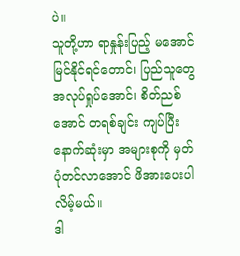ပဲ။
သူတို့ဟာ ရာနှုန်းပြည့် မအောင်မြင်နိုင်ရင်တောင်၊ ပြည်သူတွေ အလုပ်ရှုပ်အောင်၊ စိတ်ညစ်အောင် တရစ်ချင်း ကျပ်ပြီး နောက်ဆုံးမှာ အများစုကို မှတ်ပုံတင်လာအောင် ဖိအားပေးပါလိမ့်မယ်။
ဒါ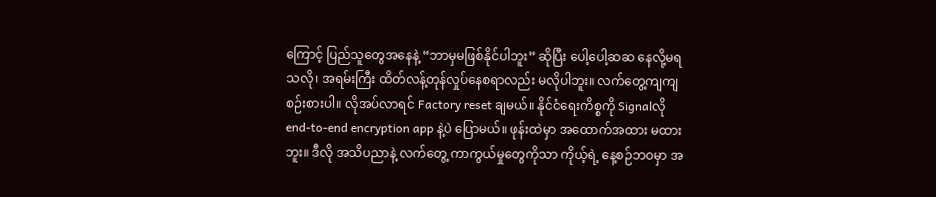ကြောင့် ပြည်သူတွေအနေနဲ့ “ဘာမှမဖြစ်နိုင်ပါဘူး” ဆိုပြီး ပေါ့ပေါ့ဆဆ နေလို့မရသလို၊ အရမ်းကြီး ထိတ်လန့်တုန်လှုပ်နေစရာလည်း မလိုပါဘူး။ လက်တွေ့ကျကျ စဉ်းစားပါ။ လိုအပ်လာရင် Factory reset ချမယ်။ နိုင်ငံရေးကိစ္စကို Signalလို end-to-end encryption app နဲ့ပဲ ပြောမယ်။ ဖုန်းထဲမှာ အထောက်အထား မထားဘူး။ ဒီလို အသိပညာနဲ့ လက်တွေ့ ကာကွယ်မှုတွေကိုသာ ကိုယ့်ရဲ့ နေ့စဉ်ဘဝမှာ အ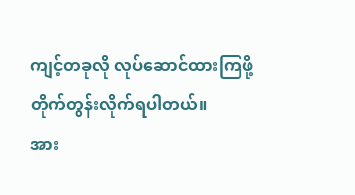ကျင့်တခုလို လုပ်ဆောင်ထားကြဖို့ တိုက်တွန်းလိုက်ရပါတယ်။
အား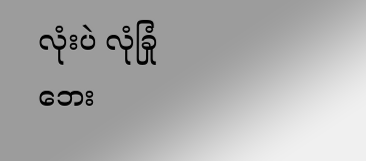လုံးပဲ လုံခြုံဘေး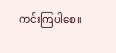ကင်းကြပါစေ။